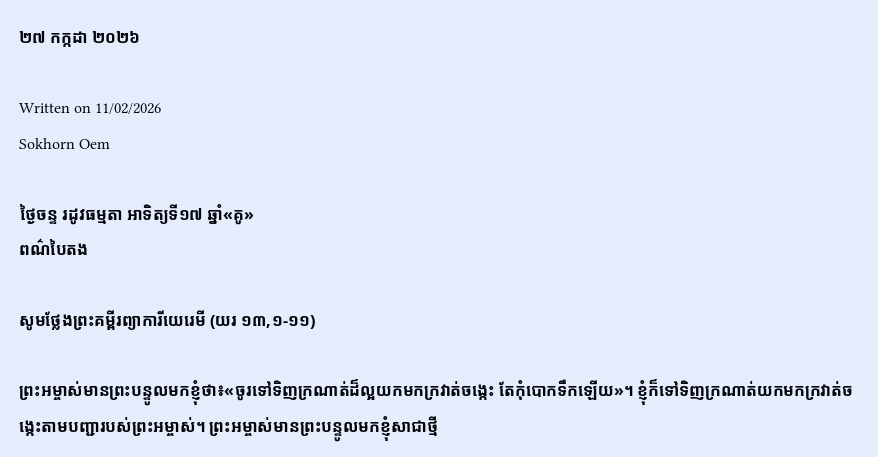២៧ កក្កដា ២០២៦

Written on 11/02/2026
Sokhorn Oem

ថ្ងៃចន្ទ រដូវធម្មតា អាទិត្យទី១៧ ឆ្នាំ«គូ»
ពណ៌បៃតង

សូមថ្លែងព្រះគម្ពីរព្យាការីយេរេមី (យរ ១៣,១-១១)

ព្រះអម្ចាស់មានព្រះបន្ទូលមកខ្ញុំថា៖«ចូរទៅទិញក្រណាត់ដ៏ល្អយកមកក្រវាត់ចង្កេះ តែកុំបោកទឹកឡើយ»។ ខ្ញុំក៏ទៅទិញក្រណាត់យកមកក្រវាត់ចង្កេះតាមបញ្ជារបស់ព្រះអម្ចាស់។ ព្រះអម្ចាស់មានព្រះបន្ទូលមកខ្ញុំសាជាថ្មី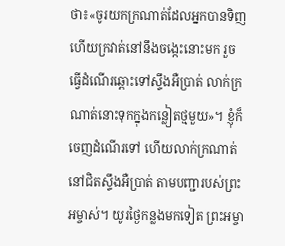ថា៖«ចូរយកក្រណាត់ដែលអ្នកបានទិញ ហើយក្រវាត់នៅនឹងចង្កេះនោះមក រួចធ្វើដំណើរឆ្ពោះទៅស្ទឹងអឺប្រាត់ លាក់ក្រណាត់នោះទុកក្នុងកន្លៀតថ្មមួយ»។ ខ្ញុំក៏ចេញដំណើរទៅ ហើយលាក់ក្រណាត់នៅជិតស្ទឹងអឺប្រាត់ តាមបញ្ជារបស់ព្រះអម្ចាស់។ យូរថ្ងៃកន្លងមកទៀត ព្រះអម្ចា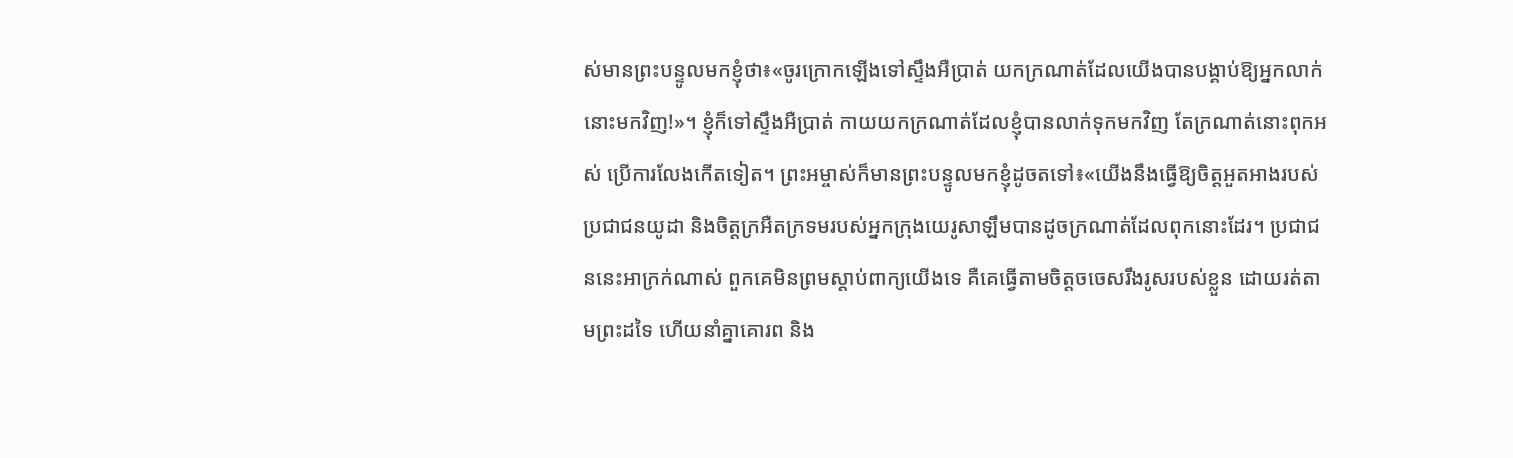ស់មានព្រះបន្ទូលមកខ្ញុំថា៖«ចូរក្រោកឡើងទៅស្ទឹងអឺប្រាត់ យកក្រណាត់ដែលយើងបានបង្គាប់ឱ្យអ្នកលាក់នោះមកវិញ!»។ ខ្ញុំក៏ទៅស្ទឹងអឺប្រាត់ កាយយកក្រណាត់ដែលខ្ញុំបានលាក់ទុកមកវិញ តែក្រណាត់នោះពុកអស់ ប្រើការលែងកើតទៀត។ ព្រះអម្ចាស់ក៏មានព្រះបន្ទូលមកខ្ញុំដូចតទៅ៖«យើងនឹងធ្វើឱ្យចិត្តអួតអាងរបស់ប្រជាជនយូដា និងចិត្តក្រអឺតក្រទមរបស់អ្នកក្រុងយេរូសាឡឹមបានដូចក្រណាត់ដែលពុកនោះដែរ។ ប្រជាជននេះអាក្រក់ណាស់ ពួកគេមិនព្រមស្តាប់ពាក្យយើងទេ គឺគេធ្វើតាមចិត្តចចេសរឹងរូសរបស់ខ្លួន ដោយរត់តាមព្រះដទៃ ហើយនាំគ្នាគោរព និង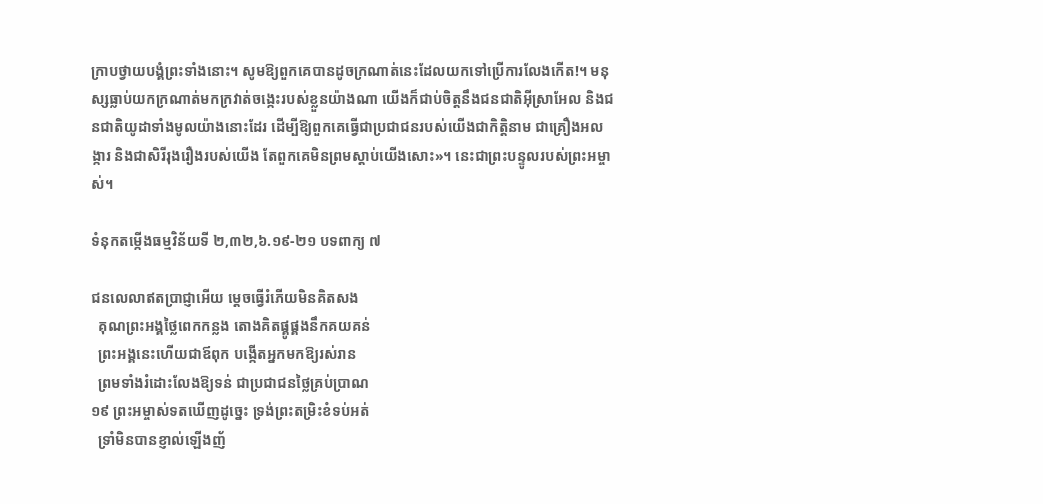ក្រាបថ្វាយបង្គំព្រះទាំងនោះ។ សូមឱ្យពួកគេបានដូចក្រណាត់នេះដែលយកទៅប្រើការលែងកើត!។ មនុស្សធ្លាប់យកក្រណាត់មកក្រវាត់ចង្កេះរបស់ខ្លួនយ៉ាងណា យើងក៏ជាប់ចិត្តនឹងជនជាតិអ៊ីស្រាអែល និងជនជាតិយូដាទាំងមូលយ៉ាងនោះដែរ ដើម្បីឱ្យពួកគេធ្វើជាប្រជាជនរបស់យើងជាកិត្តិនាម ជាគ្រឿងអលង្ការ និងជាសិរីរុងរឿងរបស់យើង តែពួកគេមិនព្រមស្តាប់យើងសោះ»។ នេះជាព្រះបន្ទូលរបស់ព្រះអម្ចាស់។

ទំនុកតម្កើងធម្មវិន័យទី ២,៣២,៦.១៩-២១ បទពាក្យ ៧

ជនលេលាឥតប្រាជ្ញាអើយ ម្តេចធ្វើរំភើយមិនគិតសង
  គុណព្រះអង្គថ្លៃពេកកន្លង តោងគិតផ្គូផ្គងនឹកគយគន់
  ព្រះអង្គនេះហើយជាឪពុក បង្កើតអ្នកមកឱ្យរស់រាន
  ព្រមទាំងរំដោះលែងឱ្យទន់ ជាប្រជាជនថ្លៃគ្រប់ប្រាណ
១៩ ព្រះអម្ចាស់ទតឃើញដូច្នេះ ទ្រង់ព្រះតម្រិះខំទប់អត់
  ទ្រាំមិនបានខ្ញាល់ឡើងញ័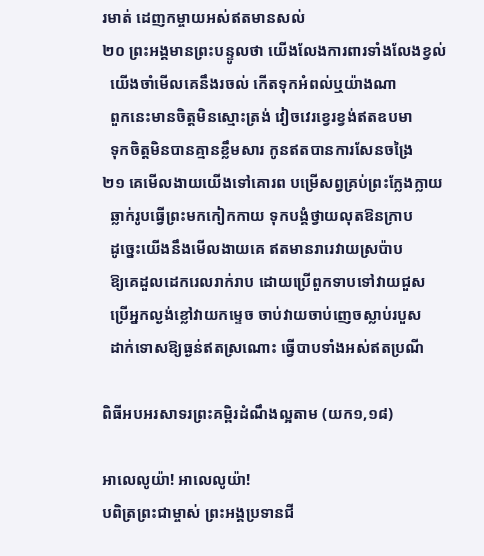រមាត់ ដេញកម្ចាយអស់ឥតមានសល់
២០ ព្រះអង្គមានព្រះបន្ទូលថា យើងលែងការពារទាំងលែងខ្វល់
  យើងចាំមើលគេនឹងរចល់ កើតទុកអំពល់ឬយ៉ាងណា
  ពួកនេះមានចិត្តមិនស្មោះត្រង់ វៀចវេរខ្វេរខ្វង់ឥតឧបមា
  ទុកចិត្តមិនបានគ្មានខ្លឹមសារ កូនឥតបានការសែនចង្រៃ
២១ គេមើលងាយយើងទៅគោរព បម្រើសព្វគ្រប់ព្រះក្លែងក្លាយ
  ឆ្លាក់រូបធ្វើព្រះមកកៀកកាយ ទុកបង្គំថ្វាយលុតឱនក្រាប
  ដូច្នេះយើងនឹងមើលងាយគេ ឥតមានរារេវាយស្រប៉ាប
  ឱ្យគេដួលដេករេលរាក់រាប ដោយប្រើពួកទាបទៅវាយជួស
  ប្រើអ្នកល្ងង់ខ្លៅវាយកម្ទេច ចាប់វាយចាប់ញេចស្លាប់របួស
  ដាក់ទោសឱ្យធ្ងន់ឥតស្រណោះ ធ្វើបាបទាំងអស់ឥតប្រណី

ពិធីអបអរសាទរព្រះគម្ពិរដំណឹងល្អតាម (យក១,១៨)

អាលេលូយ៉ា! អាលេលូយ៉ា!
បពិត្រព្រះជាម្ចាស់ ព្រះអង្គប្រទានជី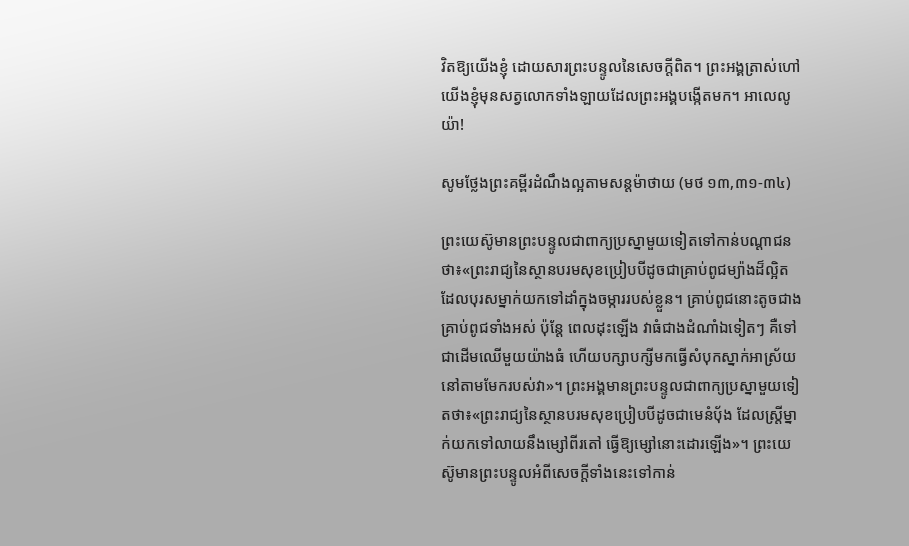វិតឱ្យយើងខ្ញុំ ដោយសារព្រះបន្ទូលនៃសេចក្តីពិត។ ព្រះអង្គត្រាស់ហៅយើងខ្ញុំមុនសត្វលោកទាំងឡាយដែលព្រះអង្គបង្កើតមក។ អាលេលូយ៉ា!

សូមថ្លែងព្រះគម្ពីរដំណឹងល្អតាមសន្តម៉ាថាយ (មថ ១៣,៣១-៣៤)

ព្រះយេស៊ូមានព្រះបន្ទូលជាពាក្យប្រស្នាមួយទៀតទៅកាន់បណ្តាជនថា៖«ព្រះរាជ្យនៃស្ថានបរមសុខប្រៀបបីដូចជាគ្រាប់ពូជម្យ៉ាងដ៏ល្អិត ដែលបុរសម្នាក់យកទៅដាំក្នុងចម្ការរបស់ខ្លួន។ គ្រាប់ពូជនោះតូចជាងគ្រាប់ពូជទាំងអស់ ប៉ុន្តែ ពេលដុះឡើង វាធំជាងដំណាំឯទៀតៗ គឺទៅជាដើមឈើមួយយ៉ាងធំ ហើយបក្សាបក្សីមកធ្វើសំបុកស្នាក់អាស្រ័យនៅតាមមែករបស់វា»។ ព្រះអង្គមានព្រះបន្ទូលជាពាក្យប្រស្នាមួយទៀតថា៖«ព្រះរាជ្យនៃស្ថានបរមសុខប្រៀបបីដូចជាមេនំប័ុង ដែលស្រ្តីម្នាក់យកទៅលាយនឹងម្សៅពីរតៅ ធ្វើឱ្យម្សៅនោះដោរឡើង»។ ព្រះយេស៊ូមានព្រះបន្ទូលអំពីសេចក្តីទាំងនេះទៅកាន់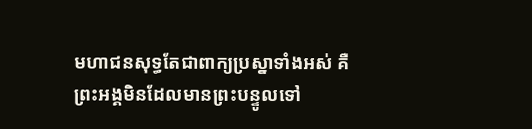មហាជនសុទ្ធតែជាពាក្យប្រស្នាទាំងអស់ គឺព្រះអង្គមិនដែលមានព្រះបន្ទូលទៅ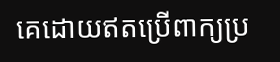គេដោយឥតប្រើពាក្យប្រ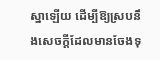ស្នាឡើយ ដើម្បីឱ្យស្របនឹងសេចក្តីដែលមានចែងទុ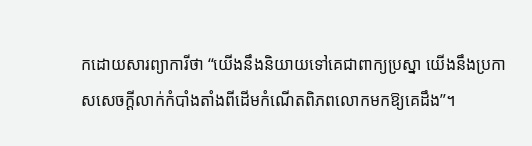កដោយសារព្យាការីថា “យើងនឹងនិយាយទៅគេជាពាក្យប្រស្នា យើងនឹងប្រកាសសេចក្តីលាក់កំបាំងតាំងពីដើមកំណើតពិភពលោកមកឱ្យគេដឹង”។